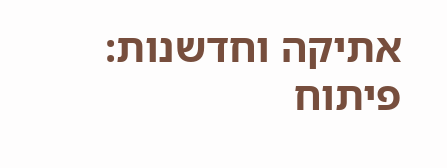אתיקה וחדשנות: פיתוח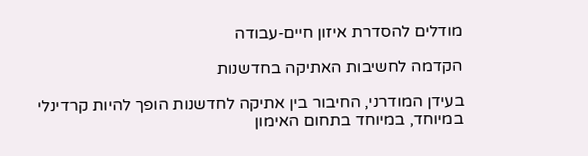מודלים להסדרת איזון חיים‑עבודה

הקדמה לחשיבות האתיקה בחדשנות

בעידן המודרני, החיבור בין אתיקה לחדשנות הופך להיות קרדינלי במיוחד, במיוחד בתחום האימון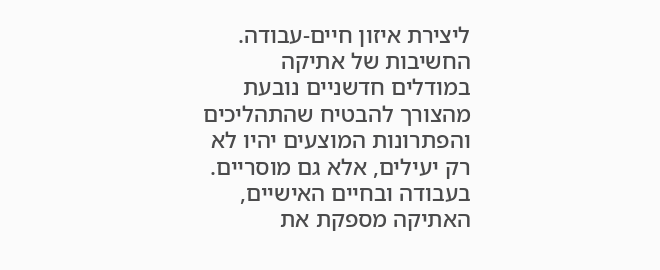ליצירת איזון חיים‑עבודה. החשיבות של אתיקה במודלים חדשניים נובעת מהצורך להבטיח שהתהליכים והפתרונות המוצעים יהיו לא רק יעילים, אלא גם מוסריים. בעבודה ובחיים האישיים, האתיקה מספקת את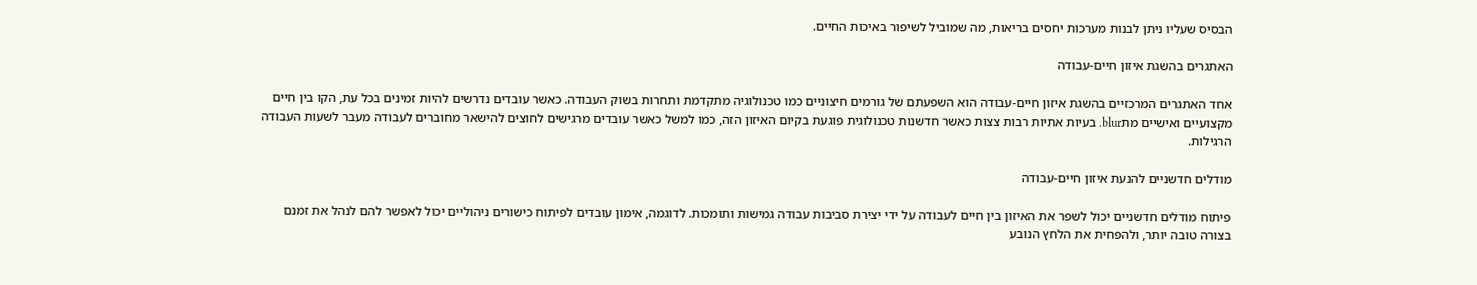הבסיס שעליו ניתן לבנות מערכות יחסים בריאות, מה שמוביל לשיפור באיכות החיים.

האתגרים בהשגת איזון חיים‑עבודה

אחד האתגרים המרכזיים בהשגת איזון חיים‑עבודה הוא השפעתם של גורמים חיצוניים כמו טכנולוגיה מתקדמת ותחרות בשוק העבודה. כאשר עובדים נדרשים להיות זמינים בכל עת, הקו בין חיים מקצועיים ואישיים מתblur. בעיות אתיות רבות צצות כאשר חדשנות טכנולוגית פוגעת בקיום האיזון הזה, כמו למשל כאשר עובדים מרגישים לחוצים להישאר מחוברים לעבודה מעבר לשעות העבודה הרגילות.

מודלים חדשניים להנעת איזון חיים‑עבודה

פיתוח מודלים חדשניים יכול לשפר את האיזון בין חיים לעבודה על ידי יצירת סביבות עבודה גמישות ותומכות. לדוגמה, אימון עובדים לפיתוח כישורים ניהוליים יכול לאפשר להם לנהל את זמנם בצורה טובה יותר, ולהפחית את הלחץ הנובע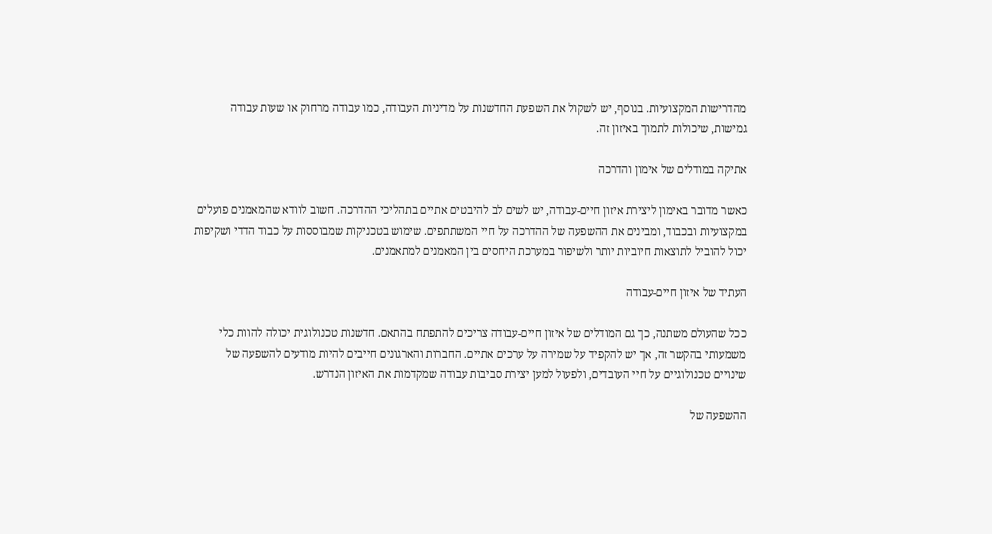מהדרישות המקצועיות. בנוסף, יש לשקול את השפעת החדשנות על מדיניות העבודה, כמו עבודה מרחוק או שעות עבודה גמישות, שיכולות לתמוך באיזון זה.

אתיקה במודלים של אימון והדרכה

כאשר מדובר באימון ליצירת איזון חיים‑עבודה, יש לשים לב להיבטים אתיים בתהליכי ההדרכה. חשוב לוודא שהמאמנים פועלים במקצועיות ובכבוד, ומבינים את ההשפעה של ההדרכה על חיי המשתתפים. שימוש בטכניקות שמבוססות על כבוד הדדי ושקיפות יכול להוביל לתוצאות חיוביות יותר ולשיפור במערכת היחסים בין המאמנים למתאמנים.

העתיד של איזון חיים‑עבודה

ככל שהעולם משתנה, כך גם המודלים של איזון חיים‑עבודה צריכים להתפתח בהתאם. חדשנות טכנולוגית יכולה להוות כלי משמעותי בהקשר זה, אך יש להקפיד על שמירה על ערכים אתיים. החברות והארגונים חייבים להיות מודעים להשפעה של שינויים טכנולוגיים על חיי העובדים, ולפעול למען יצירת סביבות עבודה שמקדמות את האיזון הנדרש.

ההשפעה של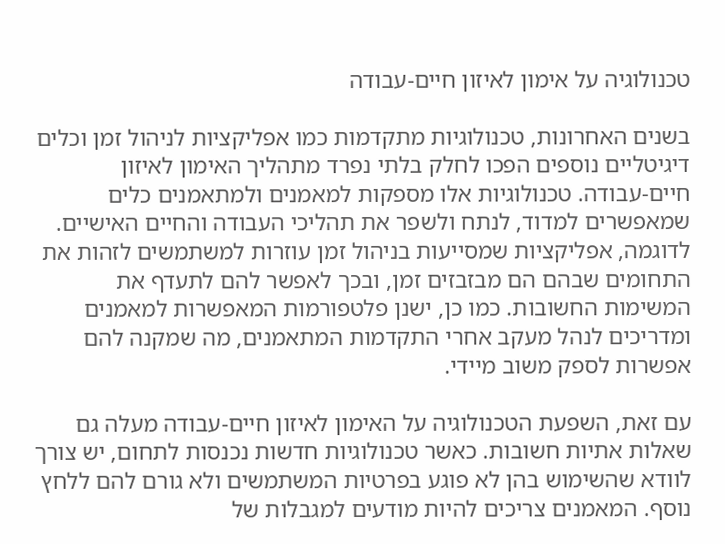טכנולוגיה על אימון לאיזון חיים‑עבודה

בשנים האחרונות, טכנולוגיות מתקדמות כמו אפליקציות לניהול זמן וכלים דיגיטליים נוספים הפכו לחלק בלתי נפרד מתהליך האימון לאיזון חיים‑עבודה. טכנולוגיות אלו מספקות למאמנים ולמתאמנים כלים שמאפשרים למדוד, לנתח ולשפר את תהליכי העבודה והחיים האישיים. לדוגמה, אפליקציות שמסייעות בניהול זמן עוזרות למשתמשים לזהות את התחומים שבהם הם מבזבזים זמן, ובכך לאפשר להם לתעדף את המשימות החשובות. כמו כן, ישנן פלטפורמות המאפשרות למאמנים ומדריכים לנהל מעקב אחרי התקדמות המתאמנים, מה שמקנה להם אפשרות לספק משוב מיידי.

עם זאת, השפעת הטכנולוגיה על האימון לאיזון חיים‑עבודה מעלה גם שאלות אתיות חשובות. כאשר טכנולוגיות חדשות נכנסות לתחום, יש צורך לוודא שהשימוש בהן לא פוגע בפרטיות המשתמשים ולא גורם להם ללחץ נוסף. המאמנים צריכים להיות מודעים למגבלות של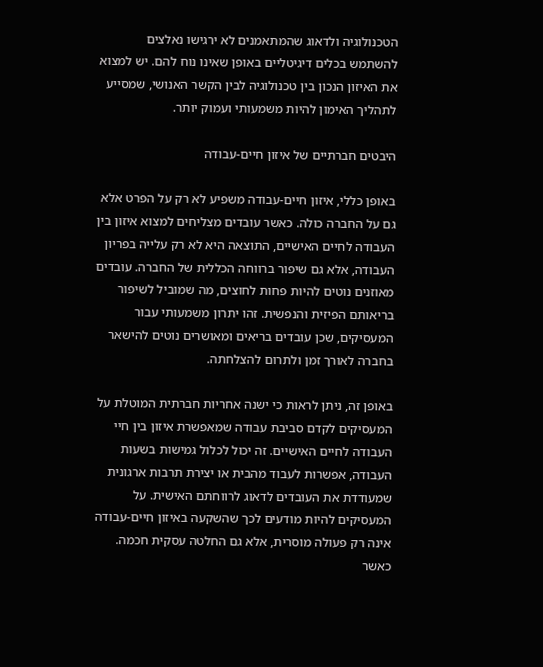הטכנולוגיה ולדאוג שהמתאמנים לא ירגישו נאלצים להשתמש בכלים דיגיטליים באופן שאינו נוח להם. יש למצוא את האיזון הנכון בין טכנולוגיה לבין הקשר האנושי, שמסייע לתהליך האימון להיות משמעותי ועמוק יותר.

היבטים חברתיים של איזון חיים‑עבודה

באופן כללי, איזון חיים‑עבודה משפיע לא רק על הפרט אלא גם על החברה כולה. כאשר עובדים מצליחים למצוא איזון בין העבודה לחיים האישיים, התוצאה היא לא רק עלייה בפריון העבודה, אלא גם שיפור ברווחה הכללית של החברה. עובדים מאוזנים נוטים להיות פחות לחוצים, מה שמוביל לשיפור בריאותם הפיזית והנפשית. זהו יתרון משמעותי עבור המעסיקים, שכן עובדים בריאים ומאושרים נוטים להישאר בחברה לאורך זמן ולתרום להצלחתה.

באופן זה, ניתן לראות כי ישנה אחריות חברתית המוטלת על המעסיקים לקדם סביבת עבודה שמאפשרת איזון בין חיי העבודה לחיים האישיים. זה יכול לכלול גמישות בשעות העבודה, אפשרות לעבוד מהבית או יצירת תרבות ארגונית שמעודדת את העובדים לדאוג לרווחתם האישית. על המעסיקים להיות מודעים לכך שהשקעה באיזון חיים‑עבודה אינה רק פעולה מוסרית, אלא גם החלטה עסקית חכמה. כאשר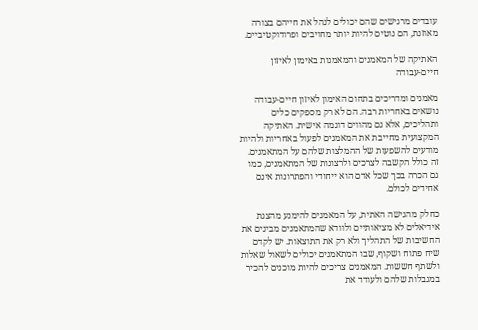עובדים מרגישים שהם יכולים לנהל את חייהם בצורה מאוזנת, הם נוטים להיות יותר מחויבים ופרודוקטיביים.

האתיקה של המאמנים והמאמנות באימון לאיזון חיים‑עבודה

מאמנים ומדריכים בתחום האימון לאיזון חיים‑עבודה נושאים באחריות רבה. הם לא רק מספקים כלים ותהליכים, אלא גם מהווים דוגמה אישית. האתיקה המקצועית מחייבת את המאמנים לפעול באחריות ולהיות מודעים להשפעות של ההמלצות שלהם על המתאמנים. זה כולל הקשבה לצרכים ולרצונות של המתאמנים, כמו גם הכרה בכך שכל אדם הוא ייחודי והפתרונות אינם אחידים לכולם.

כחלק מהגישה האתית, על המאמנים להימנע מהצגת אידיאלים לא מציאותיים ולוודא שהמתאמנים מבינים את החשיבות של התהליך ולא רק את התוצאות. יש לקדם שיח פתוח ושקוף, שבו המתאמנים יכולים לשאול שאלות ולשתף חששות. המאמנים צריכים להיות מוכנים להכיר במגבלות שלהם ולעודד את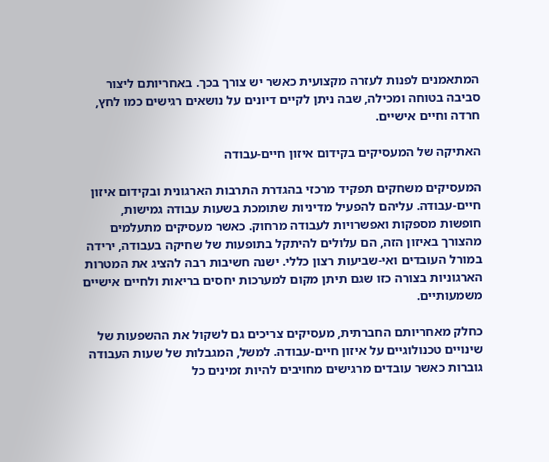המתאמנים לפנות לעזרה מקצועית כאשר יש צורך בכך. באחריותם ליצור סביבה בטוחה ומכילה, שבה ניתן לקיים דיונים על נושאים רגישים כמו לחץ, חרדה וחיים אישיים.

האתיקה של המעסיקים בקידום איזון חיים‑עבודה

המעסיקים משחקים תפקיד מרכזי בהגדרת התרבות הארגונית ובקידום איזון חיים‑עבודה. עליהם להפעיל מדיניות שתומכת בשעות עבודה גמישות, חופשות מספקות ואפשרויות לעבודה מרחוק. כאשר מעסיקים מתעלמים מהצורך באיזון הזה, הם עלולים להיתקל בתופעות של שחיקה בעבודה, ירידה במורל העובדים ואי-שביעות רצון כללי. ישנה חשיבות רבה להציג את המטרות הארגוניות בצורה כזו שגם תיתן מקום למערכות יחסים בריאות ולחיים אישיים משמעותיים.

כחלק מאחריותם החברתית, מעסיקים צריכים גם לשקול את ההשפעות של שינויים טכנולוגיים על איזון חיים‑עבודה. למשל, המגבלות של שעות העבודה גוברות כאשר עובדים מרגישים מחויבים להיות זמינים כל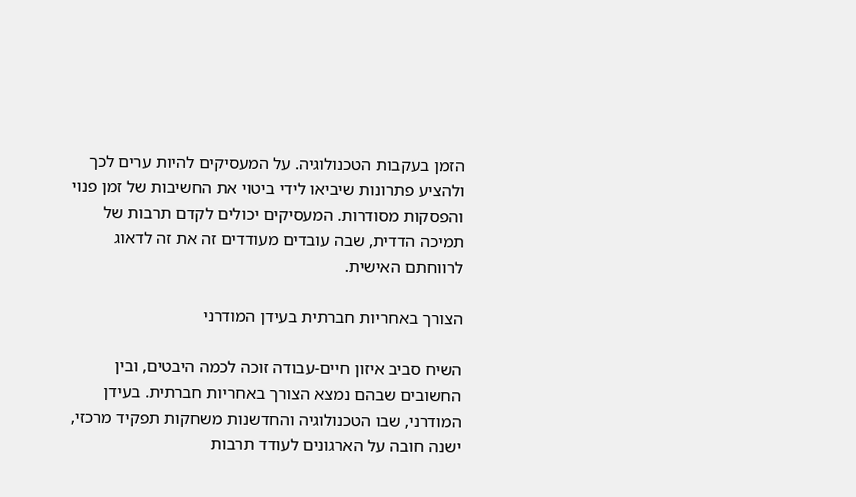הזמן בעקבות הטכנולוגיה. על המעסיקים להיות ערים לכך ולהציע פתרונות שיביאו לידי ביטוי את החשיבות של זמן פנוי והפסקות מסודרות. המעסיקים יכולים לקדם תרבות של תמיכה הדדית, שבה עובדים מעודדים זה את זה לדאוג לרווחתם האישית.

הצורך באחריות חברתית בעידן המודרני

השיח סביב איזון חיים‑עבודה זוכה לכמה היבטים, ובין החשובים שבהם נמצא הצורך באחריות חברתית. בעידן המודרני, שבו הטכנולוגיה והחדשנות משחקות תפקיד מרכזי, ישנה חובה על הארגונים לעודד תרבות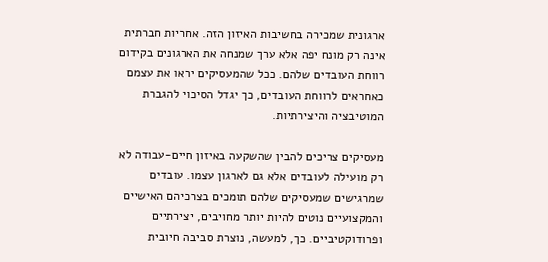ארגונית שמכירה בחשיבות האיזון הזה. אחריות חברתית אינה רק מונח יפה אלא ערך שמנחה את הארגונים בקידום רווחת העובדים שלהם. ככל שהמעסיקים יראו את עצמם כאחראים לרווחת העובדים, כך יגדל הסיכוי להגברת המוטיבציה והיצירתיות.

מעסיקים צריכים להבין שהשקעה באיזון חיים‑עבודה לא רק מועילה לעובדים אלא גם לארגון עצמו. עובדים שמרגישים שמעסיקים שלהם תומכים בצרכיהם האישיים והמקצועיים נוטים להיות יותר מחויבים, יצירתיים ופרודוקטיביים. כך, למעשה, נוצרת סביבה חיובית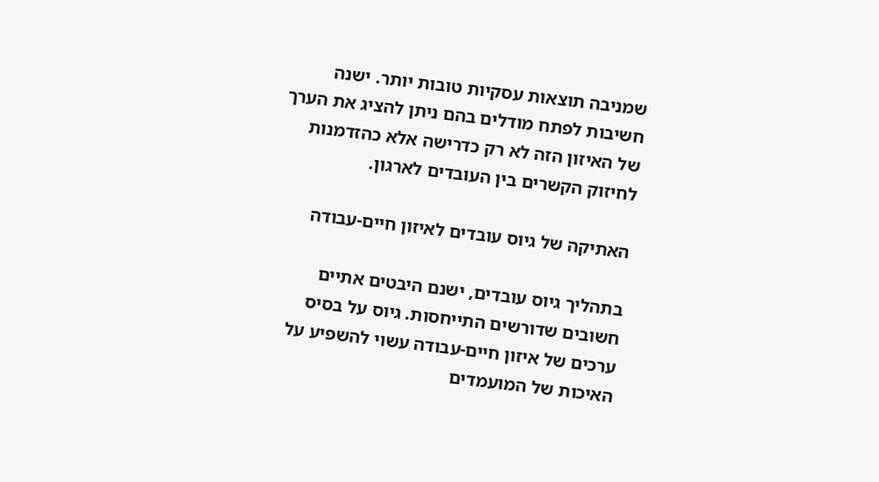שמניבה תוצאות עסקיות טובות יותר. ישנה חשיבות לפתח מודלים בהם ניתן להציג את הערך של האיזון הזה לא רק כדרישה אלא כהזדמנות לחיזוק הקשרים בין העובדים לארגון.

האתיקה של גיוס עובדים לאיזון חיים‑עבודה

בתהליך גיוס עובדים, ישנם היבטים אתיים חשובים שדורשים התייחסות. גיוס על בסיס ערכים של איזון חיים‑עבודה עשוי להשפיע על האיכות של המועמדים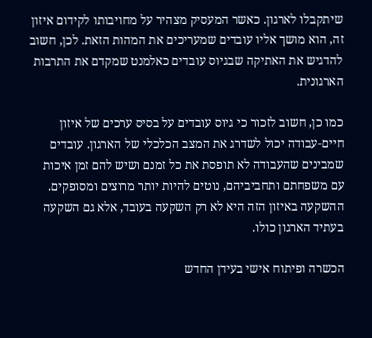שיתקבלו לארגון. כאשר המעסיק מצהיר על מחויבותו לקידום איזון זה, הוא מושך אליו עובדים שמעריכים את המהות הזאת. לכן, חשוב להדגיש את האתיקה שבגיוס עובדים כאלמנט שמקדם את התרבות הארגונית.

כמו כן, חשוב לזכור כי גיוס עובדים על בסיס ערכים של איזון חיים‑עבודה יכול לשדרג את המצב הכלכלי של הארגון. עובדים שמבינים שהעבודה לא תופסת את כל זמנם ושיש להם זמן איכות עם משפחתם ותחביביהם, נוטים להיות יותר מרוצים ומסופקים. ההשקעה באיזון הזה היא לא רק השקעה בעובד, אלא גם השקעה בעתיד הארגון כולו.

הכשרה ופיתוח אישי בעידן החדש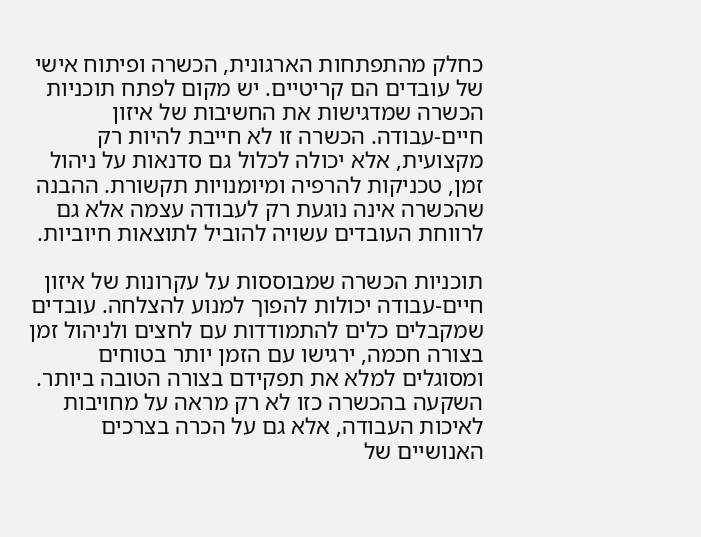כחלק מהתפתחות הארגונית, הכשרה ופיתוח אישי של עובדים הם קריטיים. יש מקום לפתח תוכניות הכשרה שמדגישות את החשיבות של איזון חיים‑עבודה. הכשרה זו לא חייבת להיות רק מקצועית, אלא יכולה לכלול גם סדנאות על ניהול זמן, טכניקות להרפיה ומיומנויות תקשורת. ההבנה שהכשרה אינה נוגעת רק לעבודה עצמה אלא גם לרווחת העובדים עשויה להוביל לתוצאות חיוביות.

תוכניות הכשרה שמבוססות על עקרונות של איזון חיים‑עבודה יכולות להפוך למנוע להצלחה. עובדים שמקבלים כלים להתמודדות עם לחצים ולניהול זמן בצורה חכמה, ירגישו עם הזמן יותר בטוחים ומסוגלים למלא את תפקידם בצורה הטובה ביותר. השקעה בהכשרה כזו לא רק מראה על מחויבות לאיכות העבודה, אלא גם על הכרה בצרכים האנושיים של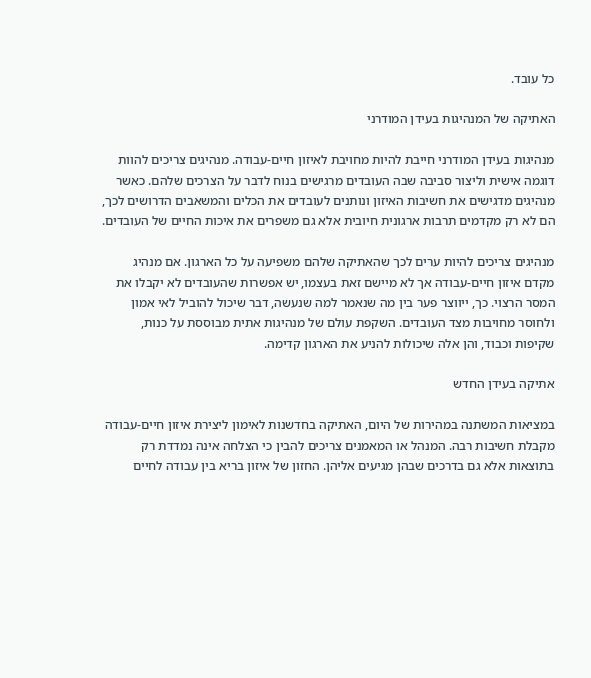כל עובד.

האתיקה של המנהיגות בעידן המודרני

מנהיגות בעידן המודרני חייבת להיות מחויבת לאיזון חיים‑עבודה. מנהיגים צריכים להוות דוגמה אישית וליצור סביבה שבה העובדים מרגישים בנוח לדבר על הצרכים שלהם. כאשר מנהיגים מדגישים את חשיבות האיזון ונותנים לעובדים את הכלים והמשאבים הדרושים לכך, הם לא רק מקדמים תרבות ארגונית חיובית אלא גם משפרים את איכות החיים של העובדים.

מנהיגים צריכים להיות ערים לכך שהאתיקה שלהם משפיעה על כל הארגון. אם מנהיג מקדם איזון חיים‑עבודה אך לא מיישם זאת בעצמו, יש אפשרות שהעובדים לא יקבלו את המסר הרצוי. כך, ייווצר פער בין מה שנאמר למה שנעשה, דבר שיכול להוביל לאי אמון ולחוסר מחויבות מצד העובדים. השקפת עולם של מנהיגות אתית מבוססת על כנות, שקיפות וכבוד, והן אלה שיכולות להניע את הארגון קדימה.

אתיקה בעידן החדש

במציאות המשתנה במהירות של היום, האתיקה בחדשנות לאימון ליצירת איזון חיים‑עבודה מקבלת חשיבות רבה. המנהל או המאמנים צריכים להבין כי הצלחה אינה נמדדת רק בתוצאות אלא גם בדרכים שבהן מגיעים אליהן. החזון של איזון בריא בין עבודה לחיים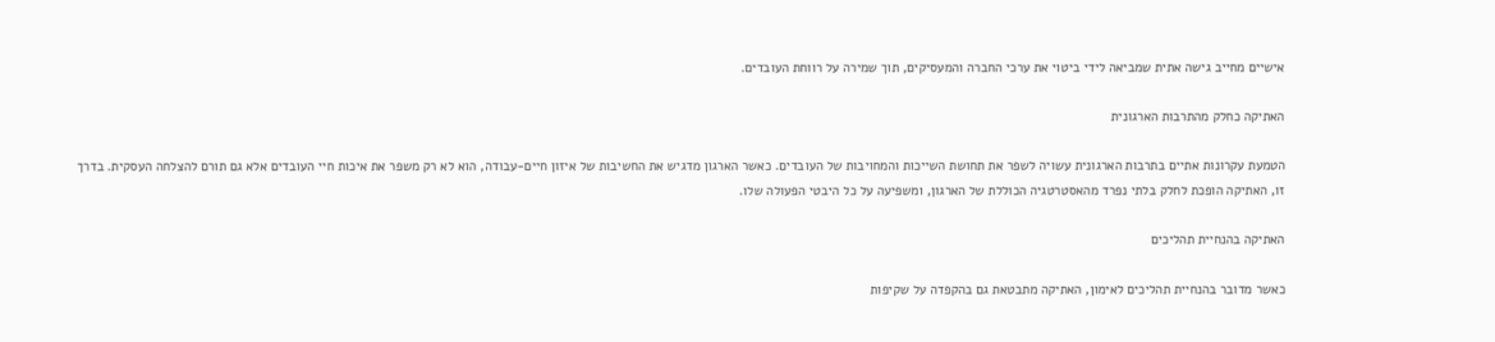אישיים מחייב גישה אתית שמביאה לידי ביטוי את ערכי החברה והמעסיקים, תוך שמירה על רווחת העובדים.

האתיקה כחלק מהתרבות הארגונית

הטמעת עקרונות אתיים בתרבות הארגונית עשויה לשפר את תחושת השייכות והמחויבות של העובדים. כאשר הארגון מדגיש את החשיבות של איזון חיים‑עבודה, הוא לא רק משפר את איכות חיי העובדים אלא גם תורם להצלחה העסקית. בדרך זו, האתיקה הופכת לחלק בלתי נפרד מהאסטרטגיה הכוללת של הארגון, ומשפיעה על כל היבטי הפעולה שלו.

האתיקה בהנחיית תהליכים

כאשר מדובר בהנחיית תהליכים לאימון, האתיקה מתבטאת גם בהקפדה על שקיפות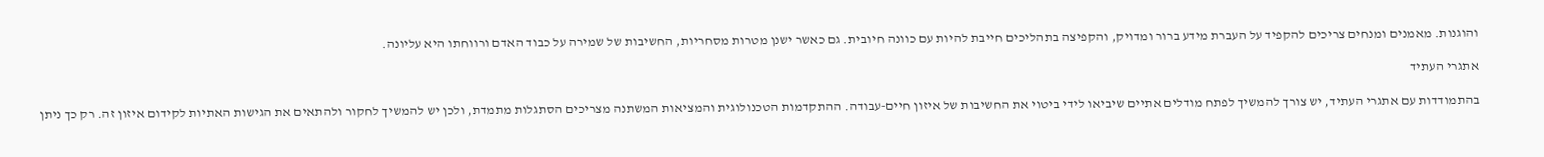והוגנות. מאמנים ומנחים צריכים להקפיד על העברת מידע ברור ומדויק, והקפיצה בתהליכים חייבת להיות עם כוונה חיובית. גם כאשר ישנן מטרות מסחריות, החשיבות של שמירה על כבוד האדם ורווחתו היא עליונה.

אתגרי העתיד

בהתמודדות עם אתגרי העתיד, יש צורך להמשיך לפתח מודלים אתיים שיביאו לידי ביטוי את החשיבות של איזון חיים‑עבודה. ההתקדמות הטכנולוגית והמציאות המשתנה מצריכים הסתגלות מתמדת, ולכן יש להמשיך לחקור ולהתאים את הגישות האתיות לקידום איזון זה. רק כך ניתן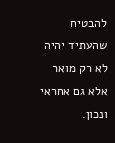להבטיח שהעתיד יהיה לא רק מואר אלא גם אחראי ונכון.